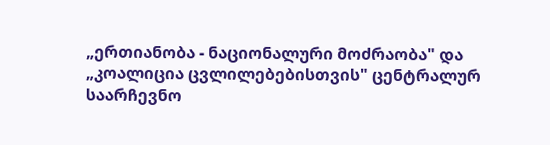„ერთიანობა - ნაციონალური მოძრაობა" და „კოალიცია ცვლილებებისთვის" ცენტრალურ საარჩევნო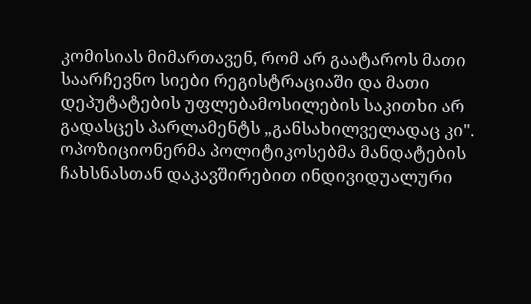კომისიას მიმართავენ, რომ არ გაატაროს მათი საარჩევნო სიები რეგისტრაციაში და მათი დეპუტატების უფლებამოსილების საკითხი არ გადასცეს პარლამენტს „განსახილველადაც კი". ოპოზიციონერმა პოლიტიკოსებმა მანდატების ჩახსნასთან დაკავშირებით ინდივიდუალური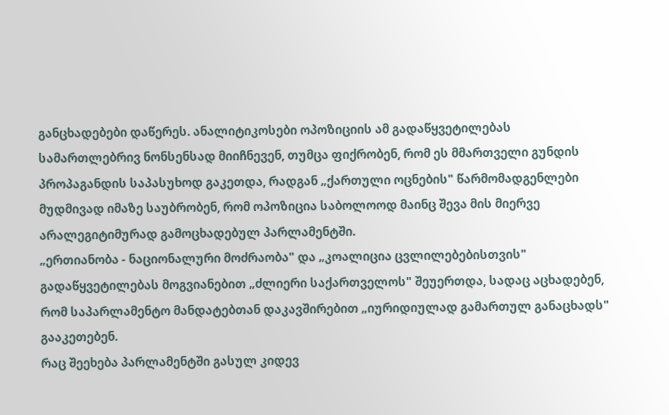განცხადებები დაწერეს. ანალიტიკოსები ოპოზიციის ამ გადაწყვეტილებას სამართლებრივ ნონსენსად მიიჩნევენ, თუმცა ფიქრობენ, რომ ეს მმართველი გუნდის პროპაგანდის საპასუხოდ გაკეთდა, რადგან „ქართული ოცნების" წარმომადგენლები მუდმივად იმაზე საუბრობენ, რომ ოპოზიცია საბოლოოდ მაინც შევა მის მიერვე არალეგიტიმურად გამოცხადებულ პარლამენტში.
„ერთიანობა - ნაციონალური მოძრაობა" და „კოალიცია ცვლილებებისთვის" გადაწყვეტილებას მოგვიანებით „ძლიერი საქართველოს" შეუერთდა, სადაც აცხადებენ, რომ საპარლამენტო მანდატებთან დაკავშირებით „იურიდიულად გამართულ განაცხადს" გააკეთებენ.
რაც შეეხება პარლამენტში გასულ კიდევ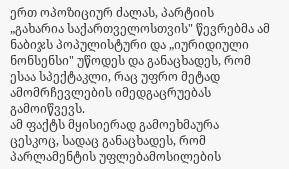ერთ ოპოზიციურ ძალას, პარტიის „გახარია საქართველოსთვის" წევრებმა ამ ნაბიჯს პოპულისტური და „იურიდიული ნონსენსი" უწოდეს და განაცხადეს, რომ ესაა სპექტაკლი, რაც უფრო მეტად ამომრჩევლების იმედგაცრუებას გამოიწვევს.
ამ ფაქტს მყისიერად გამოეხმაურა ცესკოც, სადაც განაცხადეს, რომ პარლამენტის უფლებამოსილების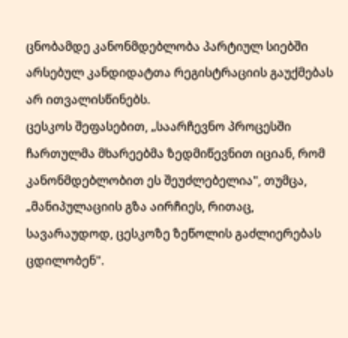ცნობამდე კანონმდებლობა პარტიულ სიებში არსებულ კანდიდატთა რეგისტრაციის გაუქმებას არ ითვალისწინებს.
ცესკოს შეფასებით, „საარჩევნო პროცესში ჩართულმა მხარეებმა ზედმიწევნით იციან, რომ კანონმდებლობით ეს შეუძლებელია", თუმცა, „მანიპულაციის გზა აირჩიეს, რითაც, სავარაუდოდ, ცესკოზე ზეწოლის გაძლიერებას ცდილობენ".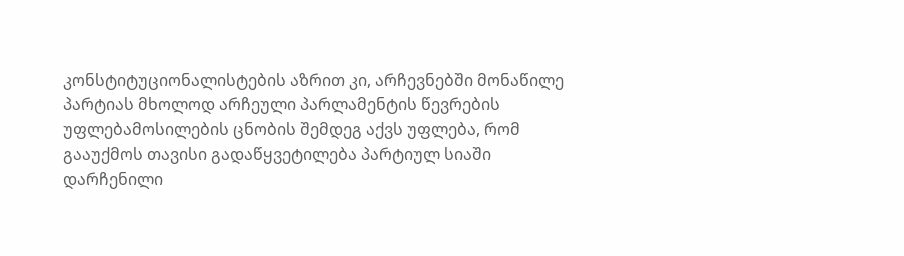კონსტიტუციონალისტების აზრით კი, არჩევნებში მონაწილე პარტიას მხოლოდ არჩეული პარლამენტის წევრების უფლებამოსილების ცნობის შემდეგ აქვს უფლება, რომ გააუქმოს თავისი გადაწყვეტილება პარტიულ სიაში დარჩენილი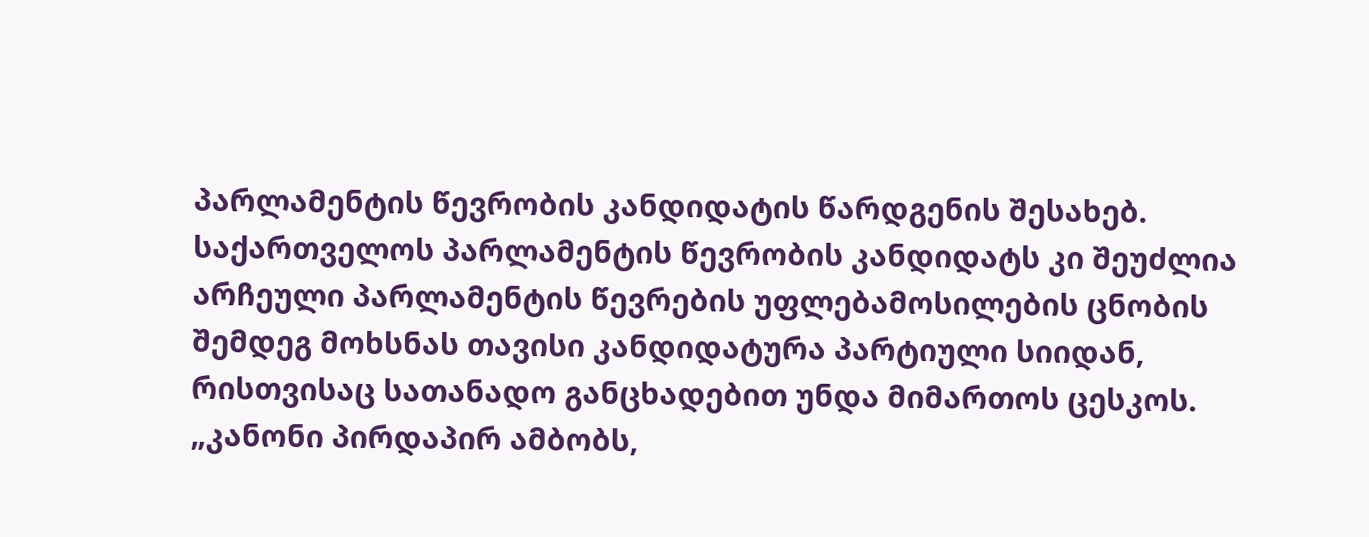პარლამენტის წევრობის კანდიდატის წარდგენის შესახებ. საქართველოს პარლამენტის წევრობის კანდიდატს კი შეუძლია არჩეული პარლამენტის წევრების უფლებამოსილების ცნობის შემდეგ მოხსნას თავისი კანდიდატურა პარტიული სიიდან, რისთვისაც სათანადო განცხადებით უნდა მიმართოს ცესკოს.
„კანონი პირდაპირ ამბობს,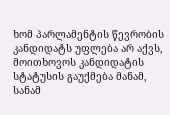ხომ პარლამენტის წევრობის კანდიდატს უფლება არ აქვს, მოითხოვოს კანდიდატის სტატუსის გაუქმება მანამ, სანამ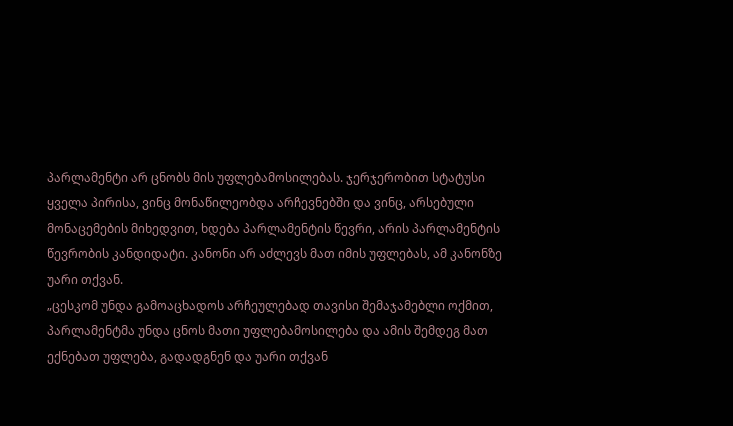პარლამენტი არ ცნობს მის უფლებამოსილებას. ჯერჯერობით სტატუსი ყველა პირისა, ვინც მონაწილეობდა არჩევნებში და ვინც, არსებული მონაცემების მიხედვით, ხდება პარლამენტის წევრი, არის პარლამენტის წევრობის კანდიდატი. კანონი არ აძლევს მათ იმის უფლებას, ამ კანონზე უარი თქვან.
„ცესკომ უნდა გამოაცხადოს არჩეულებად თავისი შემაჯამებლი ოქმით, პარლამენტმა უნდა ცნოს მათი უფლებამოსილება და ამის შემდეგ მათ ექნებათ უფლება, გადადგნენ და უარი თქვან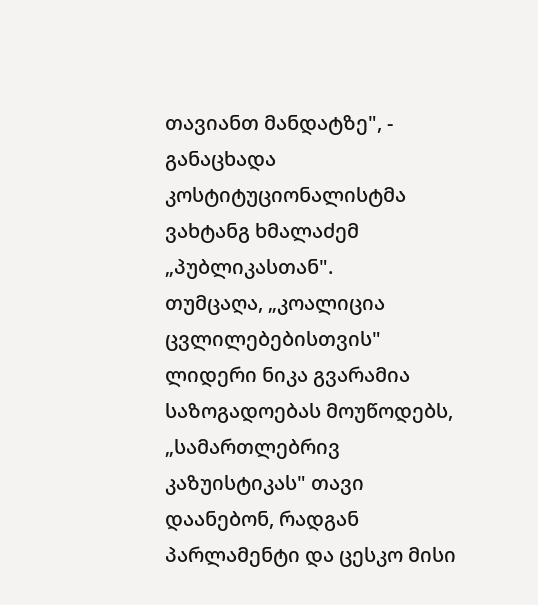თავიანთ მანდატზე", - განაცხადა კოსტიტუციონალისტმა ვახტანგ ხმალაძემ „პუბლიკასთან".
თუმცაღა, „კოალიცია ცვლილებებისთვის" ლიდერი ნიკა გვარამია საზოგადოებას მოუწოდებს, „სამართლებრივ კაზუისტიკას" თავი დაანებონ, რადგან პარლამენტი და ცესკო მისი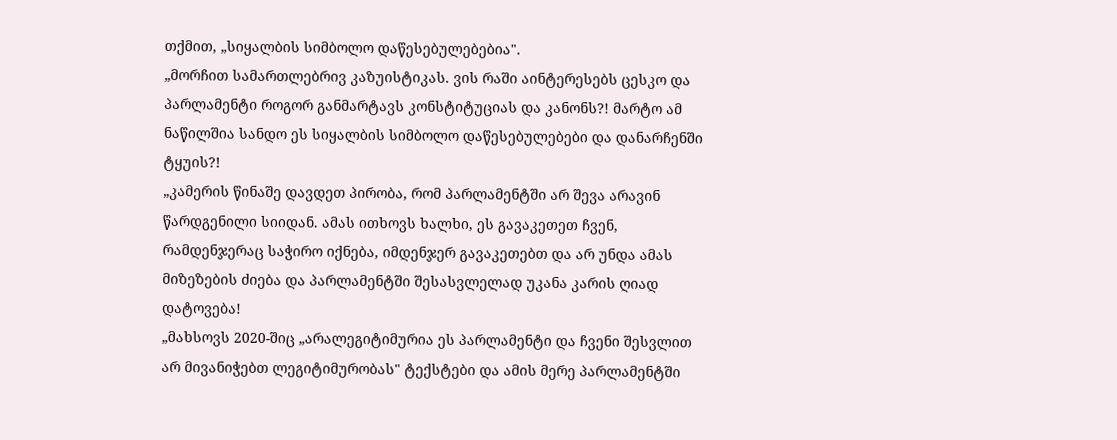თქმით, „სიყალბის სიმბოლო დაწესებულებებია".
„მორჩით სამართლებრივ კაზუისტიკას. ვის რაში აინტერესებს ცესკო და პარლამენტი როგორ განმარტავს კონსტიტუციას და კანონს?! მარტო ამ ნაწილშია სანდო ეს სიყალბის სიმბოლო დაწესებულებები და დანარჩენში ტყუის?!
„კამერის წინაშე დავდეთ პირობა, რომ პარლამენტში არ შევა არავინ წარდგენილი სიიდან. ამას ითხოვს ხალხი, ეს გავაკეთეთ ჩვენ, რამდენჯერაც საჭირო იქნება, იმდენჯერ გავაკეთებთ და არ უნდა ამას მიზეზების ძიება და პარლამენტში შესასვლელად უკანა კარის ღიად დატოვება!
„მახსოვს 2020-შიც „არალეგიტიმურია ეს პარლამენტი და ჩვენი შესვლით არ მივანიჭებთ ლეგიტიმურობას" ტექსტები და ამის მერე პარლამენტში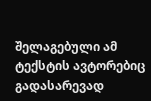შელაგებული ამ ტექსტის ავტორებიც გადასარევად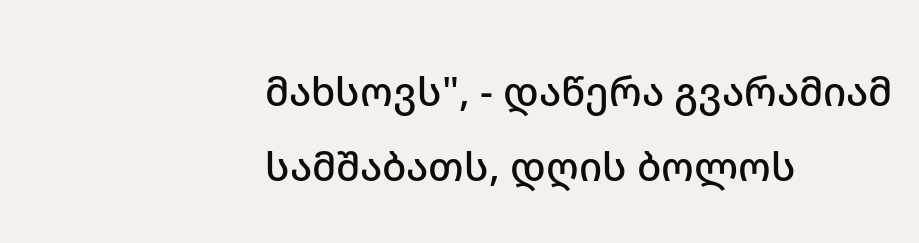მახსოვს", - დაწერა გვარამიამ სამშაბათს, დღის ბოლოს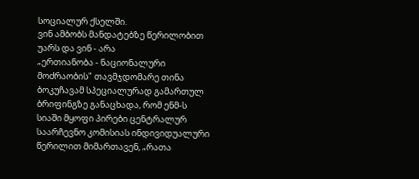სოციალურ ქსელში.
ვინ ამბობს მანდატებზე წერილობით უარს და ვინ - არა
„ერთიანობა - ნაციონალური მოძრაობის" თავმჯდომარე თინა ბოკუჩავამ სპეციალურად გამართულ ბრიფინგზე განაცხადა, რომ ენმ-ს სიაში მყოფი პირები ცენტრალურ საარჩევნო კომისიას ინდივიდუალური წერილით მიმართავენ, „რათა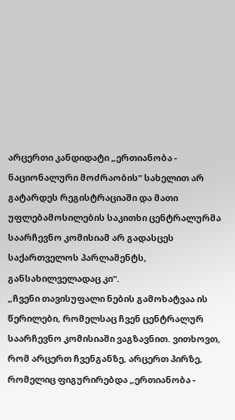არცერთი კანდიდატი „ერთიანობა - ნაციონალური მოძრაობის" სახელით არ გატარდეს რეგისტრაციაში და მათი უფლებამოსილების საკითხი ცენტრალურმა საარჩევნო კომისიამ არ გადასცეს საქართველოს პარლამენტს, განსახილველადაც კი".
„ჩვენი თავისუფალი ნების გამოხატვაა ის წერილები, რომელსაც ჩვენ ცენტრალურ საარჩევნო კომისიაში ვაგზავნით. ვითხოვთ, რომ არცერთ ჩვენგანზე, არცერთ პირზე, რომელიც ფიგურირებდა „ერთიანობა -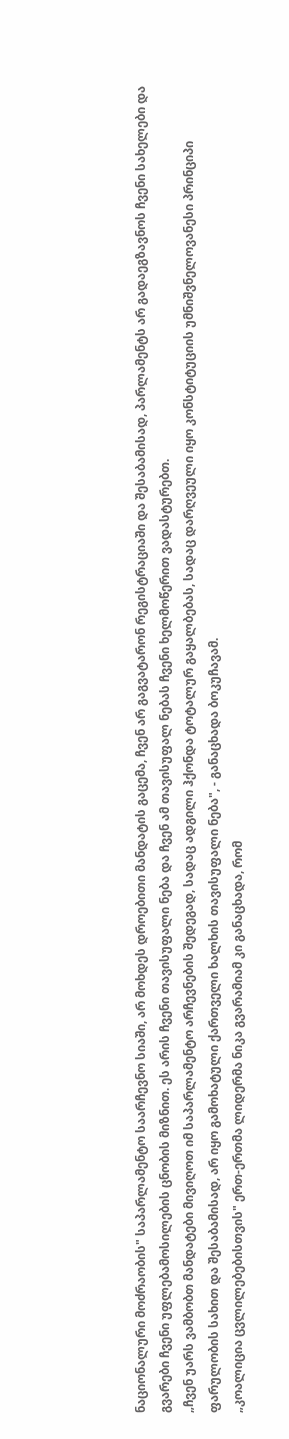ნაციონალური მოძრაობის" საპარლამენტო საარჩევნო სიაში, არ მოხდეს დროებითი მანდატის გაცემა, ჩვენ არ გაგვატარონ რეგისტრაციაში და შესაბამისად, პარლამენტს არ გადაეგზავნოს ჩვენი სახელები და გვარები ჩვენი უფლებამოსილების ცნობის მიზნით. ეს არის ჩვენი თავისუფალი ნება და ჩვენ ამ თავისუფალ ნებას ჩვენი ხელმოწერით ვადასტურებთ.
„ჩვენ უარს ვამბობთ მანდატები მივიღოთ იმ საპარლამენტო არჩევნების შედეგად, სადაც ადგილი ჰქონდა ტოტალურ გაყალბებას, სადაც დარღვეული იყო კონსტიტუციის უმნიშვნელოვანესი პრინციპი ფარულობის სახით და შესაბამისად, არ იყო გამოხატული ქართველი ხალხის თავისუფალი ნება", - განაცხადა ბოკუჩავამ.
„კოალიცია ცვლილებებისთვის" ერთ-ერთმა ლიდერმა ნიკა გვარამიამ კი განაცხადა, რომ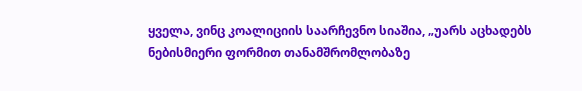ყველა, ვინც კოალიციის საარჩევნო სიაშია, „უარს აცხადებს ნებისმიერი ფორმით თანამშრომლობაზე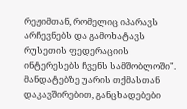რეჟიმთან, რომელიც იპარავს არჩევნებს და გამოხატავს რუსეთის ფედერაციის ინტერესებს ჩვენს სამშობლოში".
მანდატებზე უარის თქმასთან დაკავშირებით, განცხადებები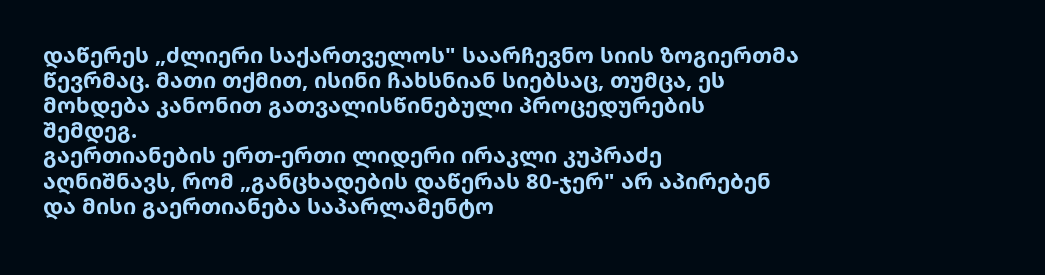დაწერეს „ძლიერი საქართველოს" საარჩევნო სიის ზოგიერთმა წევრმაც. მათი თქმით, ისინი ჩახსნიან სიებსაც, თუმცა, ეს მოხდება კანონით გათვალისწინებული პროცედურების შემდეგ.
გაერთიანების ერთ-ერთი ლიდერი ირაკლი კუპრაძე აღნიშნავს, რომ „განცხადების დაწერას 80-ჯერ" არ აპირებენ და მისი გაერთიანება საპარლამენტო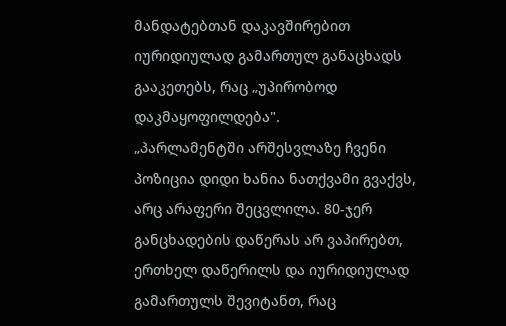მანდატებთან დაკავშირებით იურიდიულად გამართულ განაცხადს გააკეთებს, რაც „უპირობოდ დაკმაყოფილდება".
„პარლამენტში არშესვლაზე ჩვენი პოზიცია დიდი ხანია ნათქვამი გვაქვს, არც არაფერი შეცვლილა. 80-ჯერ განცხადების დაწერას არ ვაპირებთ, ერთხელ დაწერილს და იურიდიულად გამართულს შევიტანთ, რაც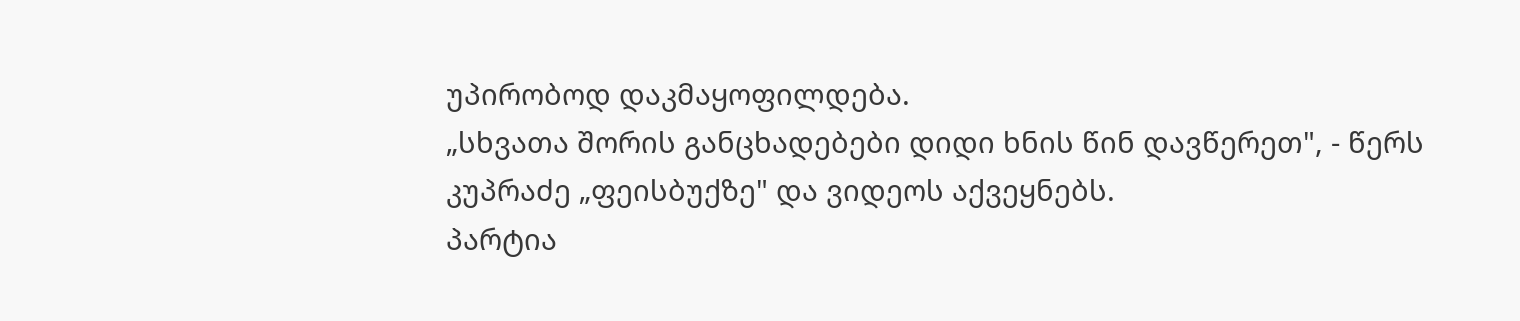უპირობოდ დაკმაყოფილდება.
„სხვათა შორის განცხადებები დიდი ხნის წინ დავწერეთ", - წერს კუპრაძე „ფეისბუქზე" და ვიდეოს აქვეყნებს.
პარტია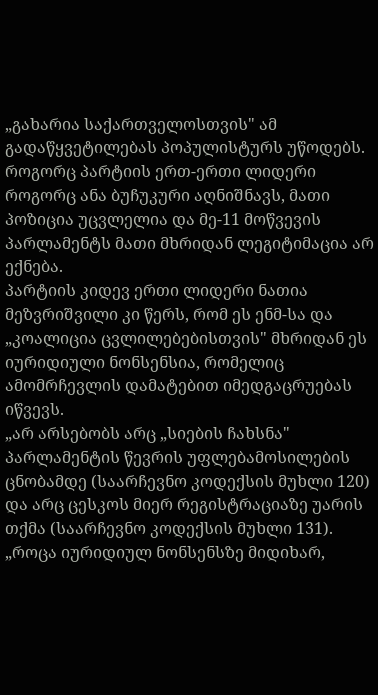„გახარია საქართველოსთვის" ამ გადაწყვეტილებას პოპულისტურს უწოდებს. როგორც პარტიის ერთ-ერთი ლიდერი როგორც ანა ბუჩუკური აღნიშნავს, მათი პოზიცია უცვლელია და მე-11 მოწვევის პარლამენტს მათი მხრიდან ლეგიტიმაცია არ ექნება.
პარტიის კიდევ ერთი ლიდერი ნათია მეზვრიშვილი კი წერს, რომ ეს ენმ-სა და „კოალიცია ცვლილებებისთვის" მხრიდან ეს იურიდიული ნონსენსია, რომელიც ამომრჩევლის დამატებით იმედგაცრუებას იწვევს.
„არ არსებობს არც „სიების ჩახსნა" პარლამენტის წევრის უფლებამოსილების ცნობამდე (საარჩევნო კოდექსის მუხლი 120) და არც ცესკოს მიერ რეგისტრაციაზე უარის თქმა (საარჩევნო კოდექსის მუხლი 131).
„როცა იურიდიულ ნონსენსზე მიდიხარ,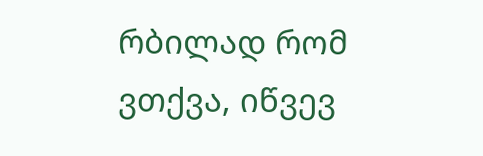რბილად რომ ვთქვა, იწვევ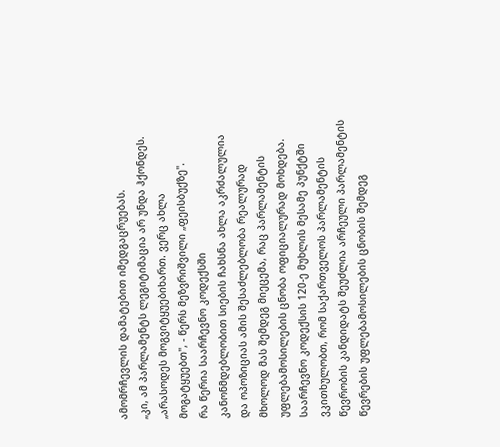ამომრჩევლის დამატებით იმედგაცრუებას.
„კი, ამ პარლამენტს ლეგიტიმაცია არ უნდა ჰქონდეს.
„არასოდეს მოგვიტყუებიხართ. ვერც ახლა მოგატყუებთ", - წერს მეზვრიშვილი „ფეისბუქზე".
რა წერია საარჩევნო კოდექსში
კანონმდებლობით სიების ჩახსნა ახლა აკრძალულია და ოპოზიციას ამის შესაძლებლობა რეალურად მხოლოდ მას შემდეგ მიეცემა, რაც პარლამენტის უფლებამოსილების ცნობა ოფიციალურად მოხდება. საარჩევნო კოდექსის 120-ე მუხლის მესამე პუნქტში ვკითხულობთ, რომ საქართველოს პარლამენტის წევრობის კანდიდატს შეუძლია არჩეული პარლამენტის წევრების უფლებამოსილების ცნობის შემდეგ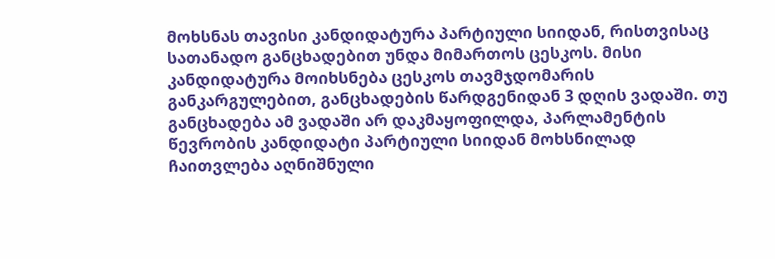მოხსნას თავისი კანდიდატურა პარტიული სიიდან, რისთვისაც სათანადო განცხადებით უნდა მიმართოს ცესკოს. მისი კანდიდატურა მოიხსნება ცესკოს თავმჯდომარის განკარგულებით, განცხადების წარდგენიდან 3 დღის ვადაში. თუ განცხადება ამ ვადაში არ დაკმაყოფილდა, პარლამენტის წევრობის კანდიდატი პარტიული სიიდან მოხსნილად ჩაითვლება აღნიშნული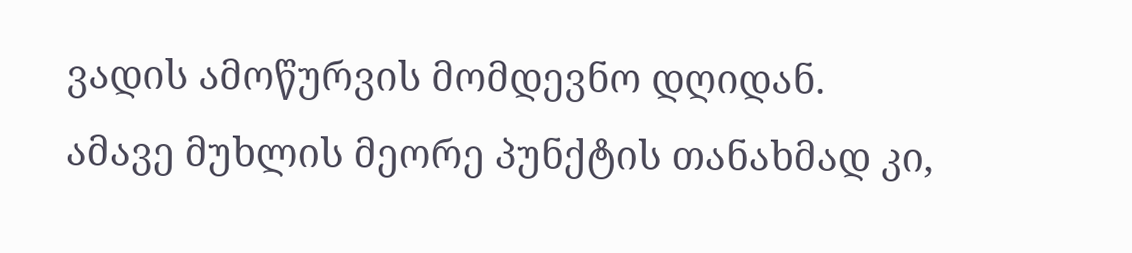ვადის ამოწურვის მომდევნო დღიდან.
ამავე მუხლის მეორე პუნქტის თანახმად კი,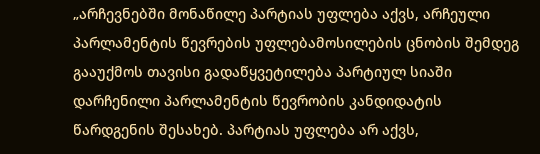„არჩევნებში მონაწილე პარტიას უფლება აქვს, არჩეული პარლამენტის წევრების უფლებამოსილების ცნობის შემდეგ გააუქმოს თავისი გადაწყვეტილება პარტიულ სიაში დარჩენილი პარლამენტის წევრობის კანდიდატის წარდგენის შესახებ. პარტიას უფლება არ აქვს,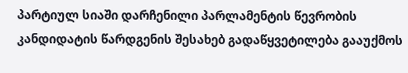პარტიულ სიაში დარჩენილი პარლამენტის წევრობის კანდიდატის წარდგენის შესახებ გადაწყვეტილება გააუქმოს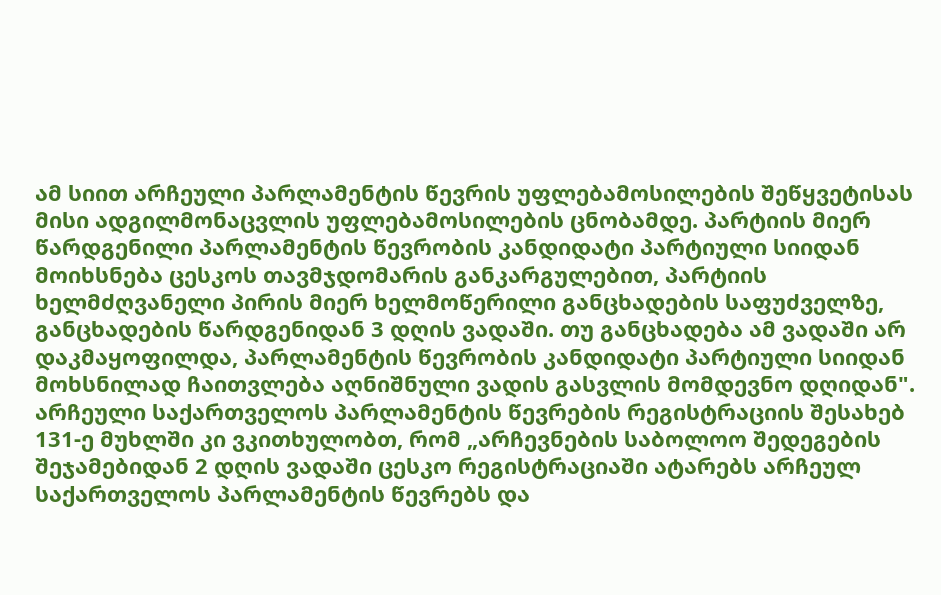ამ სიით არჩეული პარლამენტის წევრის უფლებამოსილების შეწყვეტისას მისი ადგილმონაცვლის უფლებამოსილების ცნობამდე. პარტიის მიერ წარდგენილი პარლამენტის წევრობის კანდიდატი პარტიული სიიდან მოიხსნება ცესკოს თავმჯდომარის განკარგულებით, პარტიის ხელმძღვანელი პირის მიერ ხელმოწერილი განცხადების საფუძველზე, განცხადების წარდგენიდან 3 დღის ვადაში. თუ განცხადება ამ ვადაში არ დაკმაყოფილდა, პარლამენტის წევრობის კანდიდატი პარტიული სიიდან მოხსნილად ჩაითვლება აღნიშნული ვადის გასვლის მომდევნო დღიდან".
არჩეული საქართველოს პარლამენტის წევრების რეგისტრაციის შესახებ 131-ე მუხლში კი ვკითხულობთ, რომ „არჩევნების საბოლოო შედეგების შეჯამებიდან 2 დღის ვადაში ცესკო რეგისტრაციაში ატარებს არჩეულ საქართველოს პარლამენტის წევრებს და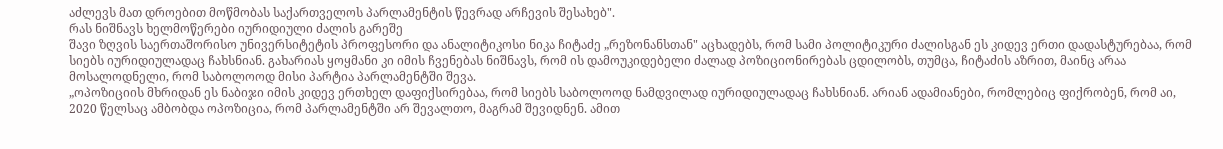აძლევს მათ დროებით მოწმობას საქართველოს პარლამენტის წევრად არჩევის შესახებ".
რას ნიშნავს ხელმოწერები იურიდიული ძალის გარეშე
შავი ზღვის საერთაშორისო უნივერსიტეტის პროფესორი და ანალიტიკოსი ნიკა ჩიტაძე „რეზონანსთან" აცხადებს, რომ სამი პოლიტიკური ძალისგან ეს კიდევ ერთი დადასტურებაა, რომ სიებს იურიდიულადაც ჩახსნიან. გახარიას ყოყმანი კი იმის ჩვენებას ნიშნავს, რომ ის დამოუკიდებელი ძალად პოზიციონირებას ცდილობს, თუმცა, ჩიტაძის აზრით, მაინც არაა მოსალოდნელი, რომ საბოლოოდ მისი პარტია პარლამენტში შევა.
„ოპოზიციის მხრიდან ეს ნაბიჯი იმის კიდევ ერთხელ დაფიქსირებაა, რომ სიებს საბოლოოდ ნამდვილად იურიდიულადაც ჩახსნიან. არიან ადამიანები, რომლებიც ფიქრობენ, რომ აი, 2020 წელსაც ამბობდა ოპოზიცია, რომ პარლამენტში არ შევალთო, მაგრამ შევიდნენ. ამით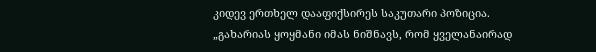კიდევ ერთხელ დააფიქსირეს საკუთარი პოზიცია.
„გახარიას ყოყმანი იმას ნიშნავს, რომ ყველანაირად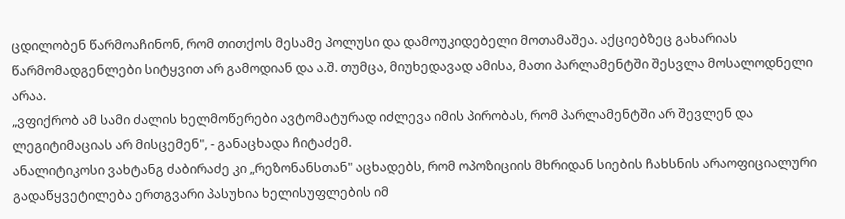ცდილობენ წარმოაჩინონ, რომ თითქოს მესამე პოლუსი და დამოუკიდებელი მოთამაშეა. აქციებზეც გახარიას წარმომადგენლები სიტყვით არ გამოდიან და ა.შ. თუმცა, მიუხედავად ამისა, მათი პარლამენტში შესვლა მოსალოდნელი არაა.
„ვფიქრობ ამ სამი ძალის ხელმოწერები ავტომატურად იძლევა იმის პირობას, რომ პარლამენტში არ შევლენ და ლეგიტიმაციას არ მისცემენ", - განაცხადა ჩიტაძემ.
ანალიტიკოსი ვახტანგ ძაბირაძე კი „რეზონანსთან" აცხადებს, რომ ოპოზიციის მხრიდან სიების ჩახსნის არაოფიციალური გადაწყვეტილება ერთგვარი პასუხია ხელისუფლების იმ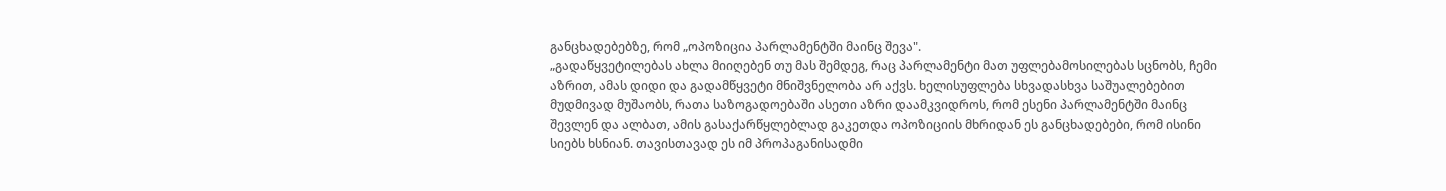განცხადებებზე, რომ „ოპოზიცია პარლამენტში მაინც შევა".
„გადაწყვეტილებას ახლა მიიღებენ თუ მას შემდეგ, რაც პარლამენტი მათ უფლებამოსილებას სცნობს, ჩემი აზრით, ამას დიდი და გადამწყვეტი მნიშვნელობა არ აქვს. ხელისუფლება სხვადასხვა საშუალებებით მუდმივად მუშაობს, რათა საზოგადოებაში ასეთი აზრი დაამკვიდროს, რომ ესენი პარლამენტში მაინც შევლენ და ალბათ, ამის გასაქარწყლებლად გაკეთდა ოპოზიციის მხრიდან ეს განცხადებები, რომ ისინი სიებს ხსნიან. თავისთავად ეს იმ პროპაგანისადმი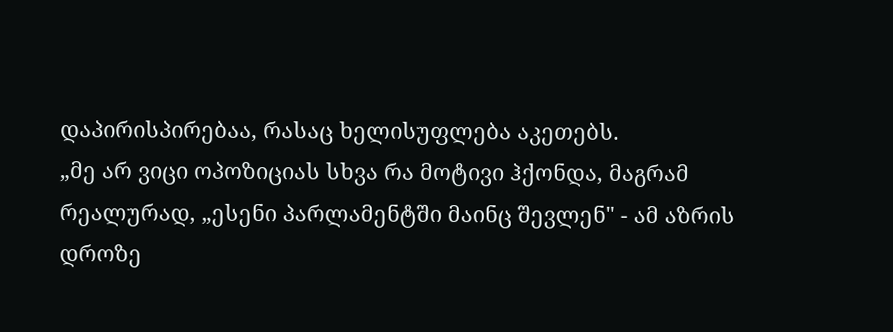დაპირისპირებაა, რასაც ხელისუფლება აკეთებს.
„მე არ ვიცი ოპოზიციას სხვა რა მოტივი ჰქონდა, მაგრამ რეალურად, „ესენი პარლამენტში მაინც შევლენ" - ამ აზრის დროზე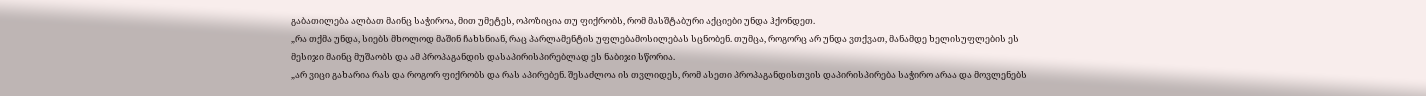გაბათილება ალბათ მაინც საჭიროა, მით უმეტეს, ოპოზიცია თუ ფიქრობს, რომ მასშტაბური აქციები უნდა ჰქონდეთ.
„რა თქმა უნდა, სიებს მხოლოდ მაშინ ჩახსნიან, რაც პარლამენტის უფლებამოსილებას სცნობენ. თუმცა, როგორც არ უნდა ვთქვათ, მანამდე ხელისუფლების ეს მესიჯი მაინც მუშაობს და ამ პროპაგანდის დასაპირისპირებლად ეს ნაბიჯი სწორია.
„არ ვიცი გახარია რას და როგორ ფიქრობს და რას აპირებენ. შესაძლოა ის თვლიდეს, რომ ასეთი პროპაგანდისთვის დაპირისპირება საჭირო არაა და მოვლენებს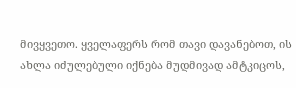მივყვეთო. ყველაფერს რომ თავი დავანებოთ, ის ახლა იძულებული იქნება მუდმივად ამტკიცოს,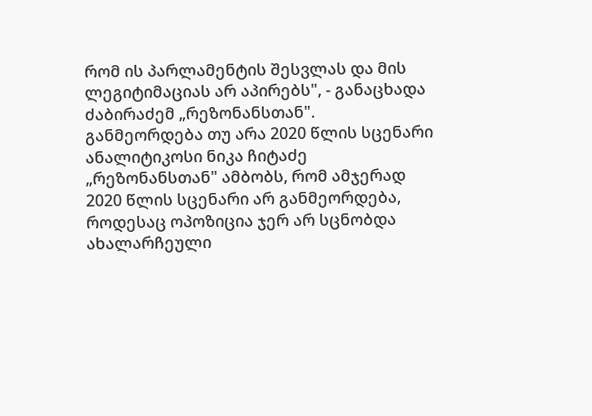რომ ის პარლამენტის შესვლას და მის ლეგიტიმაციას არ აპირებს", - განაცხადა ძაბირაძემ „რეზონანსთან".
განმეორდება თუ არა 2020 წლის სცენარი
ანალიტიკოსი ნიკა ჩიტაძე „რეზონანსთან" ამბობს, რომ ამჯერად 2020 წლის სცენარი არ განმეორდება, როდესაც ოპოზიცია ჯერ არ სცნობდა ახალარჩეული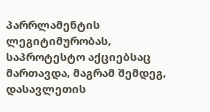პარრლამენტის ლეგიტიმურობას, საპროტესტო აქციებსაც მართავდა, მაგრამ შემდეგ, დასავლეთის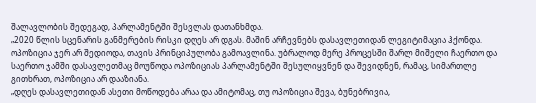შალავლობის შედეგად, პარლამენტში შესვლას დათანხმდა.
„2020 წლის სცენარის განმერების რისკი დღეს არ დგას. მაშინ არჩევნებს დასავლეთიდან ლეგიტიმაცია ჰქონდა. ოპოზიცია ჯერ არ შედიოდა, თავის პრინციპულობა გამოავლინა. უბრალოდ მერე პროცესში შარლ მიშელი ჩაერთო და საერთო ჯამში დასავლეთმაც მოუწოდა ოპოზიციას პარლამენტში შესულიყვნენ და შევიდნენ, რამაც, სიმართლე გითხრათ, ოპოზიცია არ დააზიანა.
„დღეს დასავლეთიდან ასეთი მოწოდება არაა და ამიტომაც, თუ ოპოზიცია შევა, ბუნებრივია,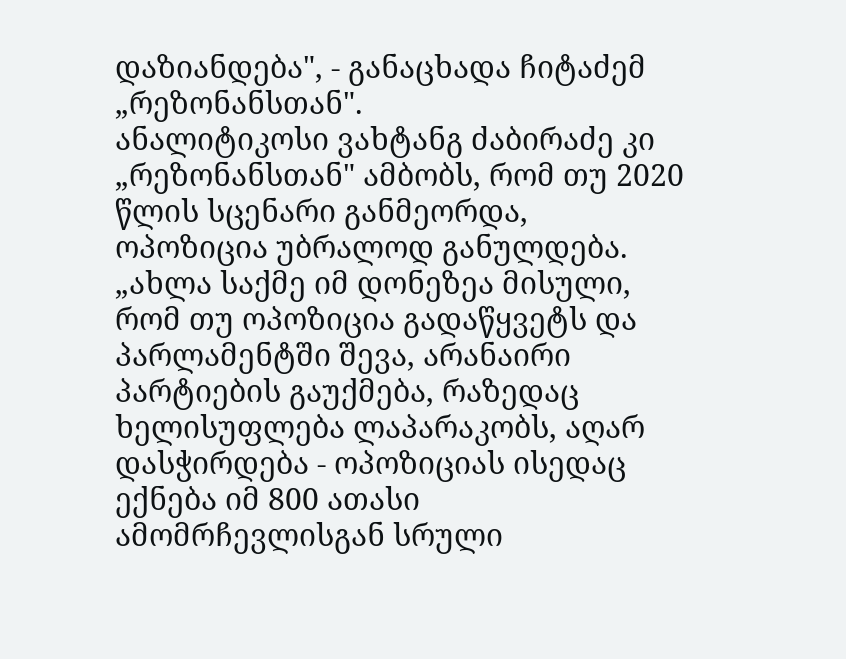დაზიანდება", - განაცხადა ჩიტაძემ „რეზონანსთან".
ანალიტიკოსი ვახტანგ ძაბირაძე კი „რეზონანსთან" ამბობს, რომ თუ 2020 წლის სცენარი განმეორდა, ოპოზიცია უბრალოდ განულდება.
„ახლა საქმე იმ დონეზეა მისული, რომ თუ ოპოზიცია გადაწყვეტს და პარლამენტში შევა, არანაირი პარტიების გაუქმება, რაზედაც ხელისუფლება ლაპარაკობს, აღარ დასჭირდება - ოპოზიციას ისედაც ექნება იმ 800 ათასი ამომრჩევლისგან სრული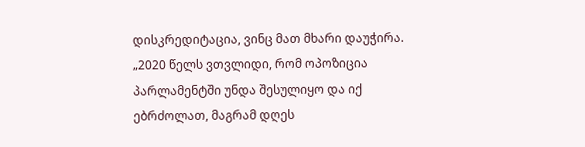დისკრედიტაცია, ვინც მათ მხარი დაუჭირა.
„2020 წელს ვთვლიდი, რომ ოპოზიცია პარლამენტში უნდა შესულიყო და იქ ებრძოლათ, მაგრამ დღეს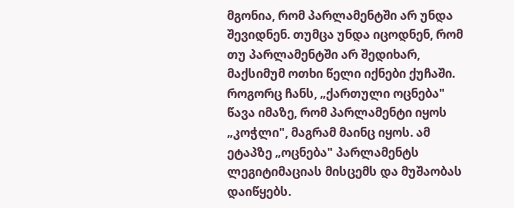მგონია, რომ პარლამენტში არ უნდა შევიდნენ. თუმცა უნდა იცოდნენ, რომ თუ პარლამენტში არ შედიხარ, მაქსიმუმ ოთხი წელი იქნები ქუჩაში. როგორც ჩანს, „ქართული ოცნება" წავა იმაზე, რომ პარლამენტი იყოს „კოჭლი", მაგრამ მაინც იყოს. ამ ეტაპზე „ოცნება" პარლამენტს ლეგიტიმაციას მისცემს და მუშაობას დაიწყებს.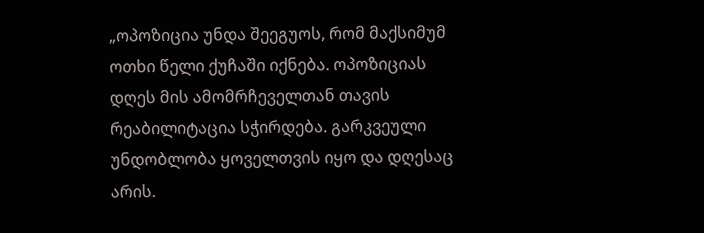„ოპოზიცია უნდა შეეგუოს, რომ მაქსიმუმ ოთხი წელი ქუჩაში იქნება. ოპოზიციას დღეს მის ამომრჩეველთან თავის რეაბილიტაცია სჭირდება. გარკვეული უნდობლობა ყოველთვის იყო და დღესაც არის.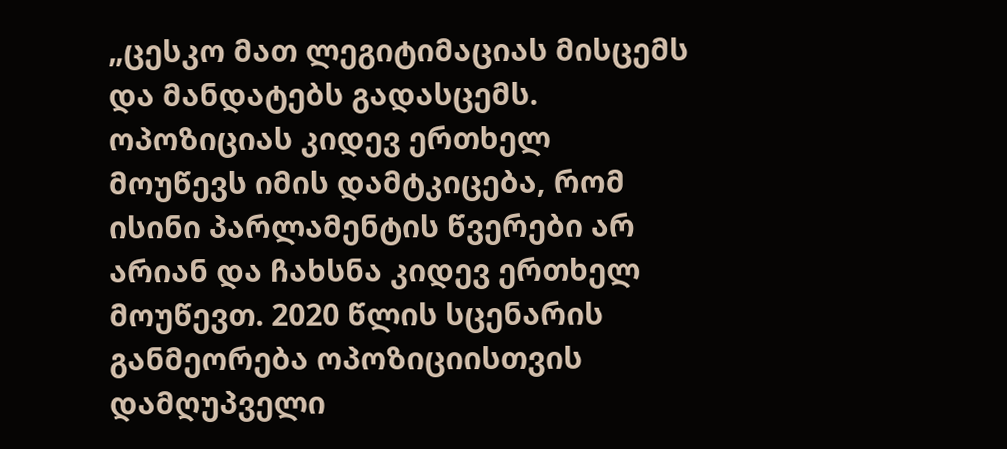„ცესკო მათ ლეგიტიმაციას მისცემს და მანდატებს გადასცემს. ოპოზიციას კიდევ ერთხელ მოუწევს იმის დამტკიცება, რომ ისინი პარლამენტის წვერები არ არიან და ჩახსნა კიდევ ერთხელ მოუწევთ. 2020 წლის სცენარის განმეორება ოპოზიციისთვის დამღუპველი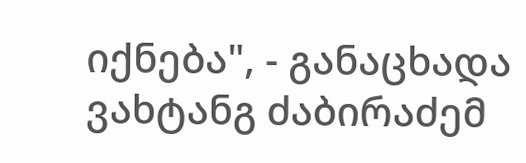იქნება", - განაცხადა ვახტანგ ძაბირაძემ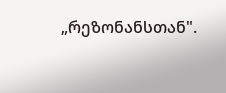„რეზონანსთან".